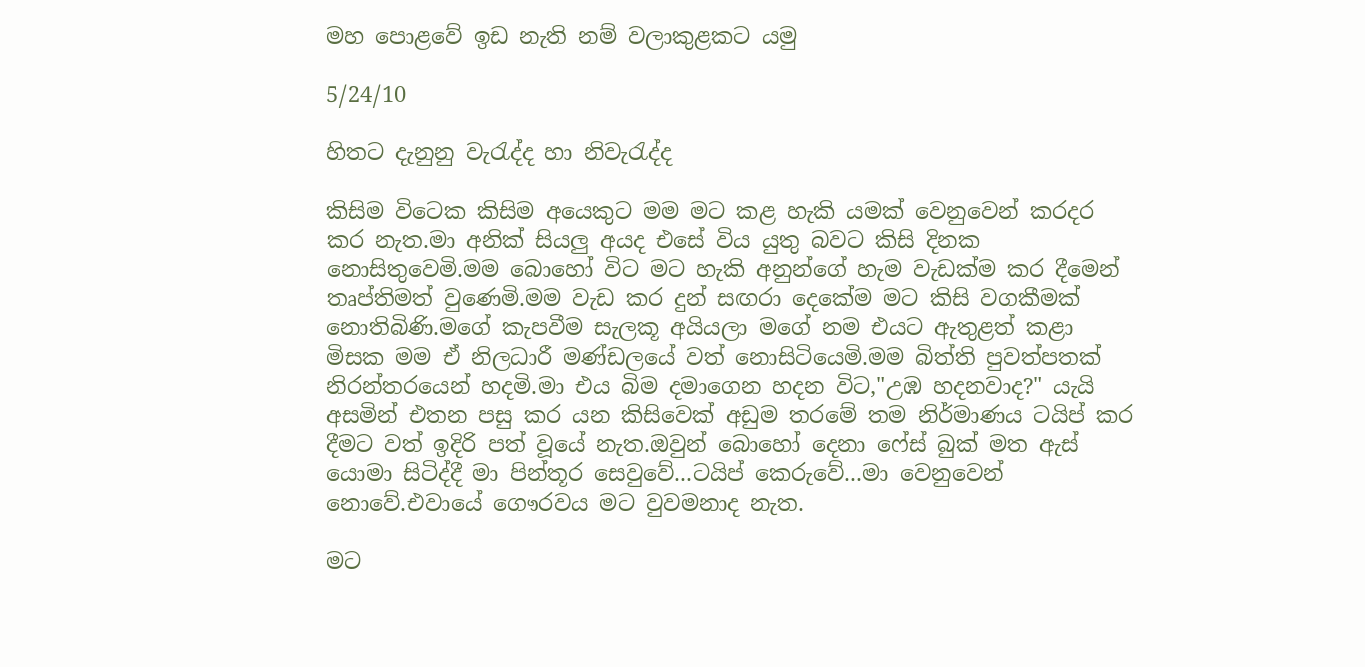මහ පොළවේ ඉඩ නැති නම් වලාකුළකට යමු

5/24/10

හිතට දැනුනු වැරැද්ද හා නිවැරැද්ද

කිසිම විටෙක කිසිම අයෙකුට මම මට කළ හැකි යමක් වෙනුවෙන් කරදර කර නැත.මා අනික් සියලු අයද එසේ විය යුතු බවට කිසි දිනක නොසිතුවෙමි.මම බොහෝ විට මට හැකි අනුන්ගේ හැම වැඩක්ම කර දීමෙන් තෘප්තිමත් වුණෙමි.මම වැඩ කර දුන් සඟරා දෙකේම මට කිසි වගකීමක් නොතිබිණි.මගේ කැපවීම සැලකූ අයියලා මගේ නම එයට ඇතුළත් කළා මිසක මම ඒ නිලධාරී මණ්ඩලයේ වත් නොසිටියෙමි.මම බිත්ති පුවත්පතක් නිරන්තරයෙන් හදමි.මා එය බිම දමාගෙන හදන විට,"උඹ හදනවාද?" යැයි අසමින් එතන පසු කර යන කිසිවෙක් අඩුම තරමේ තම නිර්මාණය ටයිප් කර දීමට වත් ඉදිරි පත් වූයේ නැත.ඔවුන් බොහෝ දෙනා ෆේස් බුක් මත ඇස් යොමා සිටිද්දී මා පින්තූර සෙවුවේ...ටයිප් කෙරුවේ...මා වෙනුවෙන් නොවේ.එවායේ ගෞරවය මට වුවමනාද නැත.

මට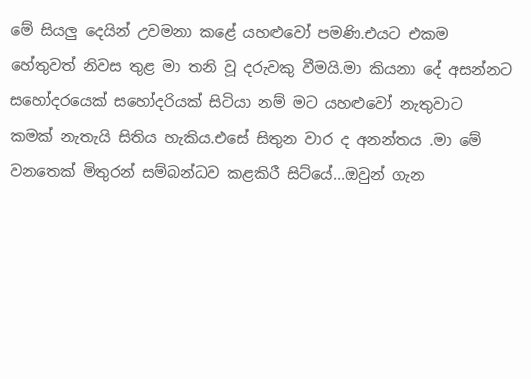මේ සියලු දෙයින් උවමනා කළේ යහළුවෝ පමණි.එයට එකම හේතුවත් නිවස තුළ මා තනි වූ දරුවකු වීමයි.මා කියනා දේ අසන්නට සහෝදරයෙක් සහෝදරියක් සිටියා නම් මට යහළුවෝ නැතුවාට කමක් නැතැයි සිතිය හැකිය.එසේ සිතුන වාර ද අනන්තය .මා මේ වනතෙක් මිතුරන් සම්බන්ධව කළකිරී සිට්යේ...ඔවුන් ගැන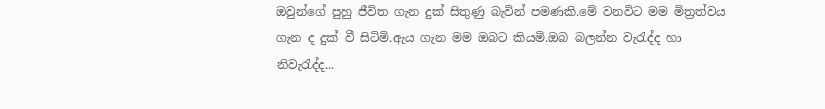ඔවුන්ගේ පුහු ජීවිත ගැන දුක් සිතුණු බැවින් පමණකි.මේ වනවිට මම මිත්‍රත්වය ගැන ද දුක් වී සිටිමි.ඇය ගැන මම ඔබට කියමි.ඔබ බලන්න වැරැද්ද හා නිවැරැද්ද...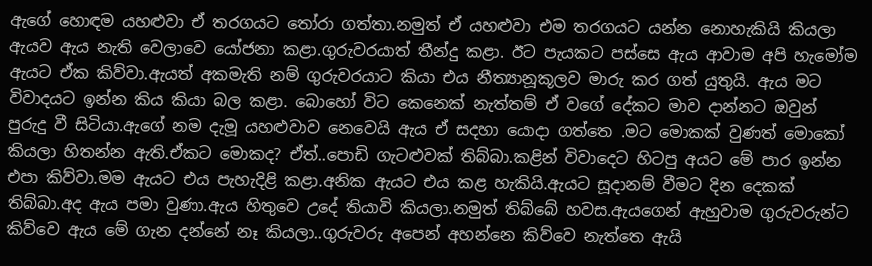ඇගේ හොඳම යහළුවා ඒ තරගයට තෝරා ගත්තා.නමුත් ඒ යහළුවා එම තරගයට යන්න නොහැකියි කියලා ඇයව ඇය නැති වෙලාවෙ යෝජනා කළා.ගුරුවරයාත් තීන්දු කළා. ඊට පැයකට පස්සෙ ඇය ආවාම අපි හැමෝම ඇයට ඒක කිව්වා.ඇයත් අකමැති නම් ගුරුවරයාට කියා එය නීත්‍යානූකූලව මාරු කර ගත් යුතුයි. ඇය මට විවාදයට ඉන්න කිය කියා බල කළා. බොහෝ විට කෙනෙක් නැත්තම් ඒ වගේ දේකට මාව දාන්නට ඔවුන් පුරුදු වී සිටියා.ඇගේ නම දැමූ යහළුවාව නෙවෙයි ඇය ඒ සදහා යොදා ගත්තෙ .මට මොකක් වුණත් මොකෝ කියලා හිතන්න ඇති.ඒකට මොකද? ඒත්..පොඩි ගැටළුවක් තිබ්බා.කළින් විවාදෙට හිටපු අයට මේ පාර ඉන්න එපා කිව්වා.මම ඇයට එය පැහැදිළි කළා.අනික ඇයට එය කළ හැකියි.ඇයට සූදානම් වීමට දින දෙකක් තිබ්බා.අද ඇය පමා වුණා.ඇය හිතුවෙ උදේ තියාවි කියලා.නමුත් තිබ්බේ හවස.ඇයගෙන් ඇහුවාම ගුරුවරුන්ට කිව්වෙ ඇය මේ ගැන දන්නේ නෑ කියලා..ගුරුවරු අපෙන් අහන්නෙ කිව්වෙ නැත්තෙ ඇයි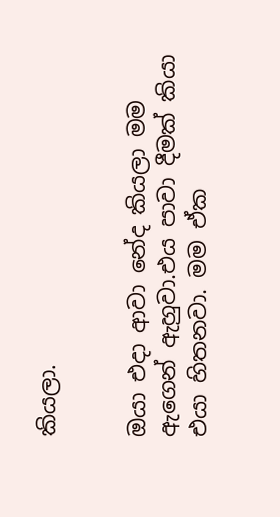කියලා.


ඔයා එදා ආවා නේද කියලා මම ඇගෙන් ඇහුවා.එය පාවා දීමක් කියා එයා හිතනවා. මම ඒක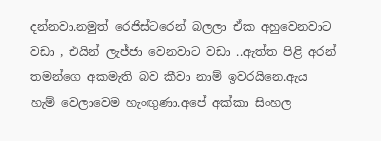දන්නවා.නමුත් රෙජිස්ටරෙන් බලලා ඒක අහුවෙනවාට වඩා , එයින් ලැජ්ජා වෙනවාට වඩා ..ඇත්ත පිළි අරන් තමන්ගෙ අකමැති බව කීවා නාම් ඉවරයිනෙ.ඇය හැම් වෙලාවෙම හැංඟුණා.අපේ අක්කා සිංහල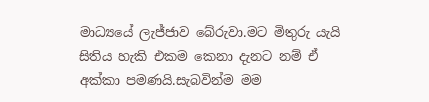මාධ්‍යයේ ලැජ්ජාව බේරුවා.මට මිතුරු යැයි සිතිය හැකි එකම කෙනා දැනට නම් ඒ අක්කා පමණයි.සැබවින්ම මම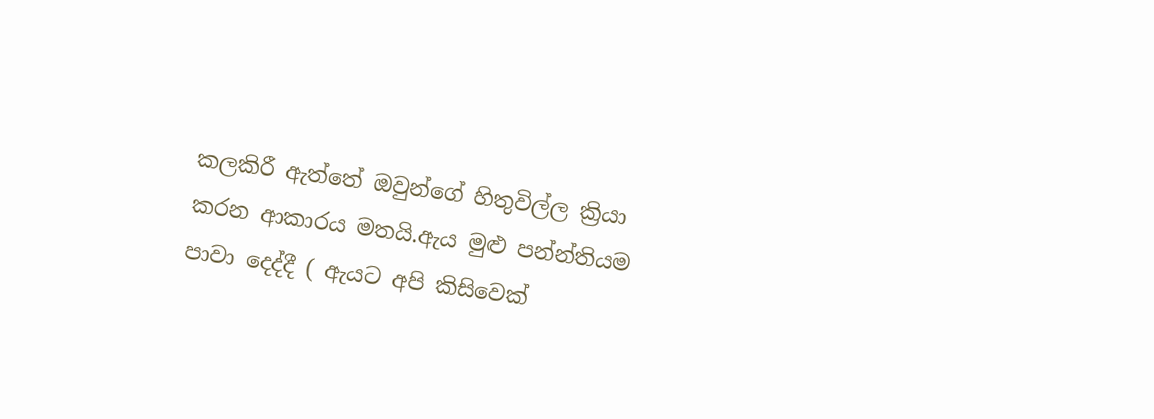කලකිරී ඇත්තේ ඔවුන්ගේ හිතුවිල්ල ක්‍රියා කරන ආකාරය මතයි.ඇය මුළු පන්න්තියම පාවා දෙද්දී ( ඇයට අපි කිසිවෙක්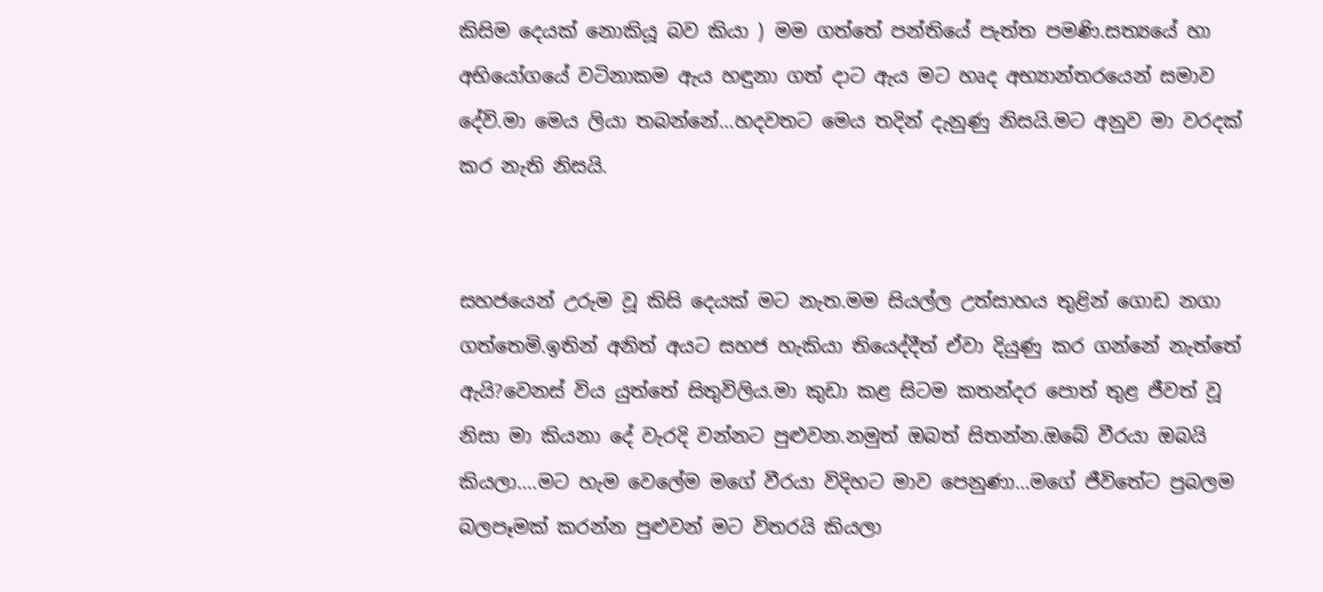කිසිම දෙයක් නොකියූ බව කියා ) මම ගත්තේ පන්තියේ පැත්ත පමණි.සත්‍යයේ හා අභියෝගයේ වටිනාකම ඇය හඳුනා ගත් දාට ඇය මට හෘද අභ්‍යාන්තරයෙන් සමාව දේවි.මා මෙය ලියා තබන්නේ...හදවතට මෙය තදින් දැනුණු නිසයි.මට අනුව මා වරදක් කර නැති නිසයි.


සහජයෙන් උරුම වූ කිසි දෙයක් මට නැත.මම සියල්ල උත්සාහය තුළින් ගොඩ නගා ගත්තෙමි.ඉතින් අනිත් අයට සහජ හැකියා තියෙද්දීත් ඒවා දියුණු කර ගන්නේ නැත්තේ ඇයි?වෙනස් විය යුත්තේ සිතුවිලිය.මා කුඩා කළ සිටම කතන්දර පොත් තුළ ජීවත් වූ නිසා මා කියනා දේ වැරදි වන්නට පුළුවන.නමුත් ඔබත් සිතන්න.ඔබේ වීරයා ඔබයි කියලා....මට හැම වෙලේම මගේ වීරයා විදිහට මාව පෙනුණා...මගේ ජීවිතේට ප්‍රබලම බලපෑමක් කරන්න පුළුවන් මට විතරයි කියලා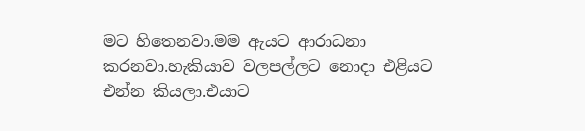මට හිතෙනවා.මම ඇයට ආරාධනා කරනවා.හැකියාව වලපල්ලට නොදා එළියට එන්න කියලා.එයාට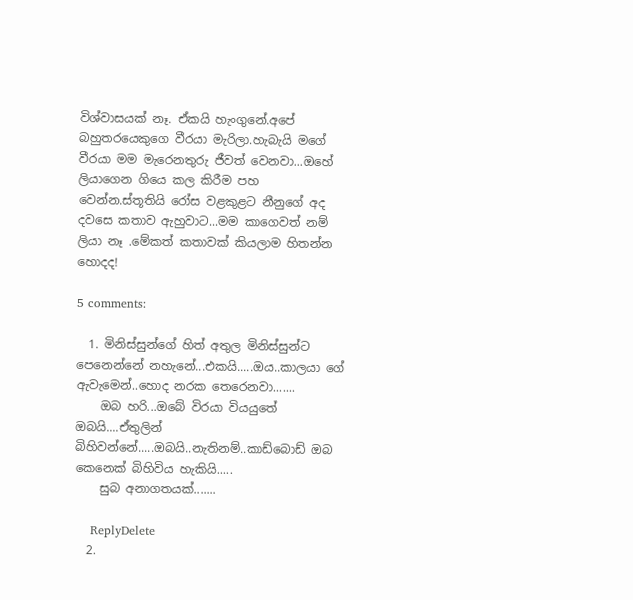විශ්වාසයක් නෑ. ඒකයි හැංගුනේ.අපේ බහුතරයෙකුගෙ වීරයා මැරිලා.හැබැයි මගේ වීරයා මම මැරෙනතුරු ජීවත් වෙනවා...ඔහේ ලියාගෙන ගියෙ කල කිරීම පහ වෙන්න.ස්තූතියි රෝස වළකුළට නීනුගේ අද දවසෙ කතාව ඇහුවාට...මම කාගෙවත් නම් ලියා නෑ .මේකත් කතාවක් කියලාම හිතන්න හොදද!

5 comments:

  1. මිනිස්සුන්ගේ හිත් අතුල මිනිස්සුන්ට පෙනෙන්නේ නහැනේ...එකයි.....ඔය..කාලයා ගේ ඇවැමෙන්..හොද නරක තෙරෙනවා.......
    ඔබ හරි...ඔබේ විරයා වියයුතේ ඔබයි....ඒතුලින් බිහිවන්නේ.....ඔබයි..නැතිනම්..කාඩ්බොඩ් ඔබ කෙනෙක් බිහිවිය හැකියි.....
    සුබ අනාගතයක්.......

    ReplyDelete
  2.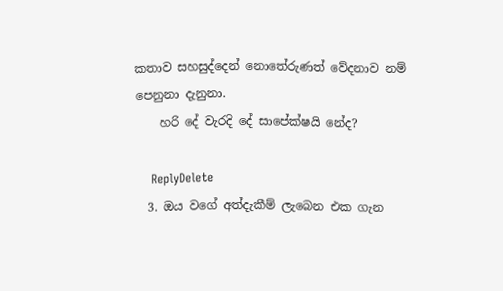කතාව සහසුද්දෙන් නොතේරුණත් වේදනාව නම් පෙනුනා දැනුනා.
    හරි ‍දේ වැරදි දේ සාපේක්ෂයි නේද?

    ReplyDelete
  3. ඔය වගේ අත්දැකීම් ලැබෙන එක ගැන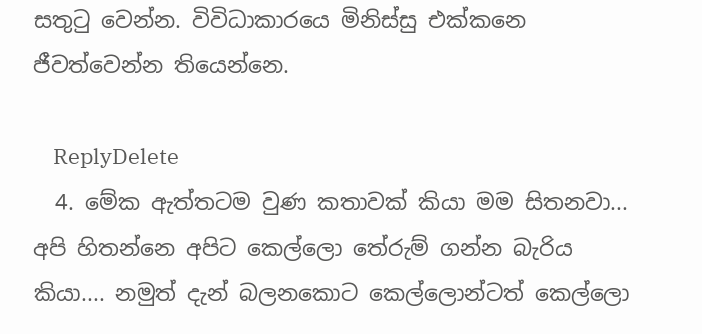සතුටු වෙන්න. විවිධාකාරයෙ මිනිස්සු එක්කනෙ ජීවත්වෙන්න තියෙන්නෙ.

    ReplyDelete
  4. මේක ඇත්තටම වුණ කතාවක් කියා මම සිතනවා... අපි හිතන්නෙ අපිට කෙල්ලො තේරුම් ගන්න බැරිය කියා.... නමුත් දැන් බලනකොට කෙල්ලොන්ටත් කෙල්ලො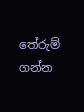තේරුම් ගන්න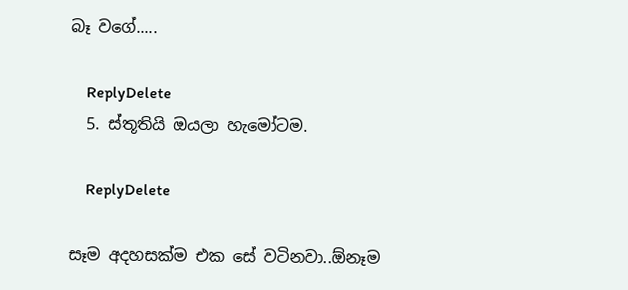බෑ වගේ.....

    ReplyDelete
  5. ස්තූතියි ඔයලා හැමෝටම.

    ReplyDelete

සෑම අදහසක්ම එක සේ වටිනවා..ඕනෑම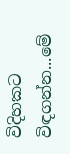විදිහකට විඳගන්න...මේ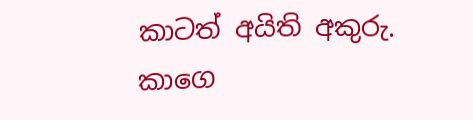කාටත් අයිති අකුරු. කාගෙ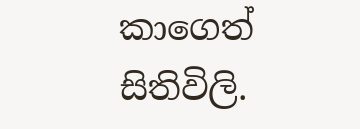කාගෙත් සිතිවිලි.